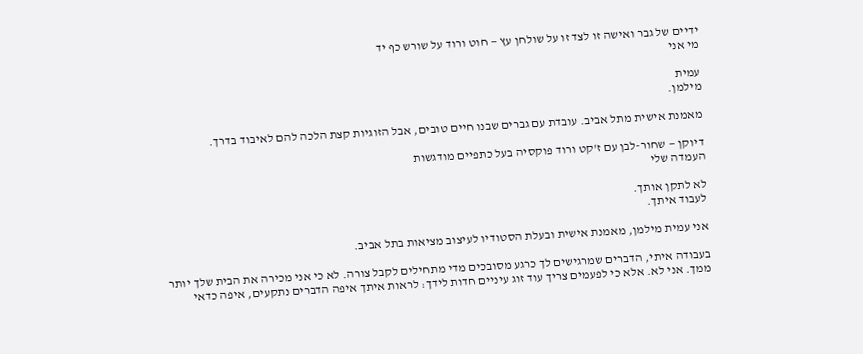ידיים של גבר ואישה זו לצד זו על שולחן עץ — חוט ורוד על שורש כף יד
מי אני

עמית
מילמן.

מאמנת אישית מתל אביב. עובדת עם גברים שבנו חיים טובים, אבל הזוגיות קצת הלכה להם לאיבוד בדרך.

דיוקן — שחור-לבן עם ז'קט ורוד פוקסיה בעל כתפיים מודגשות
העמדה שלי

לא לתקן אותך.
לעבוד איתך.

אני עמית מילמן, מאמנת אישית ובעלת הסטודיו לעיצוב מציאות בתל אביב.

בעבודה איתי, הדברים שמרגישים לך כרגע מסובכים מדי מתחילים לקבל צורה. לא כי אני מכירה את הבית שלך יותר ממך. אני לא. אלא כי לפעמים צריך עוד זוג עיניים חדות לידך: לראות איתך איפה הדברים נתקעים, איפה כדאי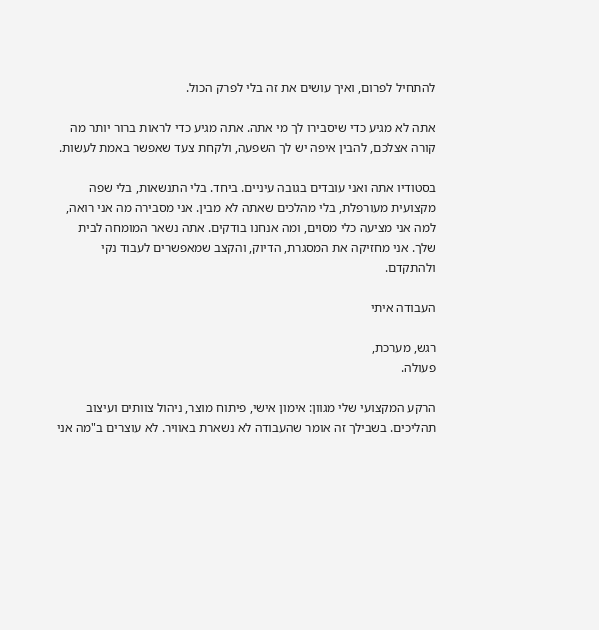להתחיל לפרום, ואיך עושים את זה בלי לפרק הכול.

אתה לא מגיע כדי שיסבירו לך מי אתה. אתה מגיע כדי לראות ברור יותר מה קורה אצלכם, להבין איפה יש לך השפעה, ולקחת צעד שאפשר באמת לעשות.

בסטודיו אתה ואני עובדים בגובה עיניים. ביחד. בלי התנשאות, בלי שפה מקצועית מעורפלת, בלי מהלכים שאתה לא מבין. אני מסבירה מה אני רואה, למה אני מציעה כלי מסוים, ומה אנחנו בודקים. אתה נשאר המומחה לבית שלך. אני מחזיקה את המסגרת, הדיוק, והקצב שמאפשרים לעבוד נקי ולהתקדם.

העבודה איתי

רגש, מערכת,
פעולה.

הרקע המקצועי שלי מגוון: אימון אישי, פיתוח מוצר, ניהול צוותים ועיצוב תהליכים. בשבילך זה אומר שהעבודה לא נשארת באוויר. לא עוצרים ב"מה אני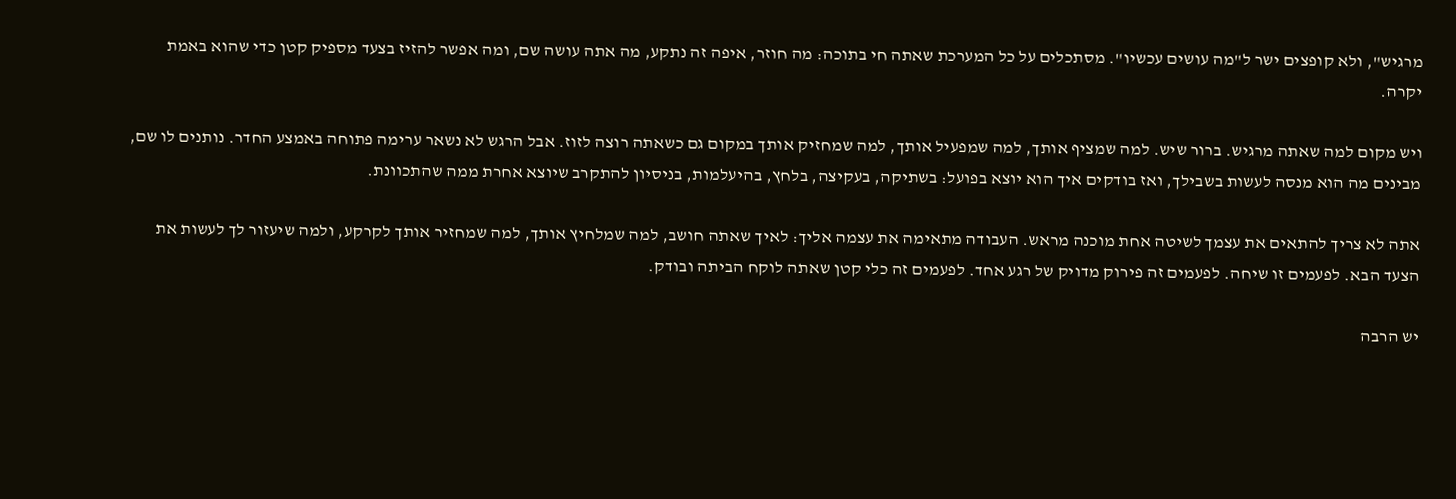מרגיש", ולא קופצים ישר ל"מה עושים עכשיו". מסתכלים על כל המערכת שאתה חי בתוכה: מה חוזר, איפה זה נתקע, מה אתה עושה שם, ומה אפשר להזיז בצעד מספיק קטן כדי שהוא באמת יקרה.

ויש מקום למה שאתה מרגיש. ברור שיש. למה שמציף אותך, למה שמפעיל אותך, למה שמחזיק אותך במקום גם כשאתה רוצה לזוז. אבל הרגש לא נשאר ערימה פתוחה באמצע החדר. נותנים לו שם, מבינים מה הוא מנסה לעשות בשבילך, ואז בודקים איך הוא יוצא בפועל: בשתיקה, בעקיצה, בלחץ, בהיעלמות, בניסיון להתקרב שיוצא אחרת ממה שהתכוונת.

אתה לא צריך להתאים את עצמך לשיטה אחת מוכנה מראש. העבודה מתאימה את עצמה אליך: לאיך שאתה חושב, למה שמלחיץ אותך, למה שמחזיר אותך לקרקע, ולמה שיעזור לך לעשות את הצעד הבא. לפעמים זו שיחה. לפעמים זה פירוק מדויק של רגע אחד. לפעמים זה כלי קטן שאתה לוקח הביתה ובודק.

יש הרבה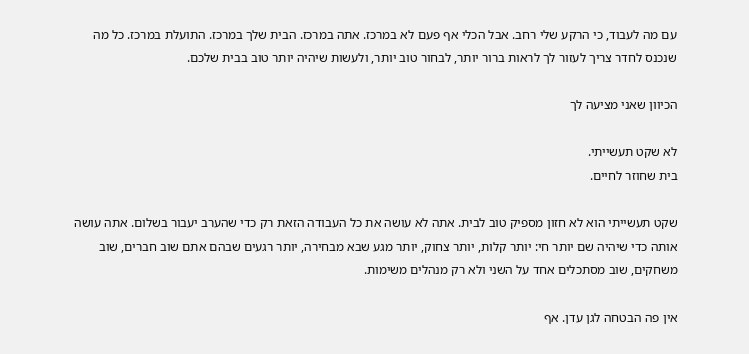עם מה לעבוד, כי הרקע שלי רחב. אבל הכלי אף פעם לא במרכז. אתה במרכז. הבית שלך במרכז. התועלת במרכז. כל מה שנכנס לחדר צריך לעזור לך לראות ברור יותר, לבחור טוב יותר, ולעשות שיהיה יותר טוב בבית שלכם.

הכיוון שאני מציעה לך

לא שקט תעשייתי.
בית שחוזר לחיים.

שקט תעשייתי הוא לא חזון מספיק טוב לבית. אתה לא עושה את כל העבודה הזאת רק כדי שהערב יעבור בשלום. אתה עושה אותה כדי שיהיה שם יותר חי: יותר קלות, יותר צחוק, יותר מגע שבא מבחירה, יותר רגעים שבהם אתם שוב חברים, שוב משחקים, שוב מסתכלים אחד על השני ולא רק מנהלים משימות.

אין פה הבטחה לגן עדן. אף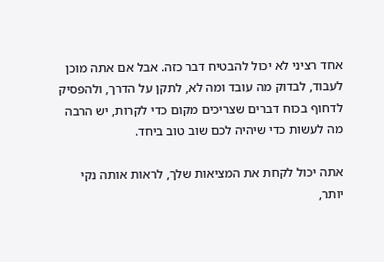אחד רציני לא יכול להבטיח דבר כזה. אבל אם אתה מוכן לעבוד, לבדוק מה עובד ומה לא, לתקן על הדרך, ולהפסיק לדחוף בכוח דברים שצריכים מקום כדי לקרות, יש הרבה מה לעשות כדי שיהיה לכם שוב טוב ביחד.

אתה יכול לקחת את המציאות שלך, לראות אותה נקי יותר,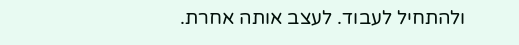ולהתחיל לעבוד. לעצב אותה אחרת.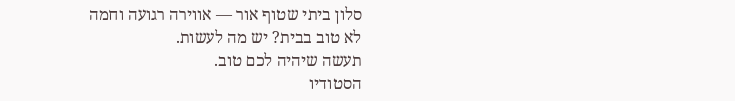סלון ביתי שטוף אור — אווירה רגועה וחמה
לא טוב בבית? יש מה לעשות.
תעשה שיהיה לכם טוב.
הסטודיו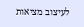לעיצוב מציאות